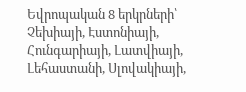Եվրոպական 8 երկրների՝ Չեխիայի, Էստոնիայի, Հունգարիայի, Լատվիայի, Լեհաստանի, Սլովակիայի,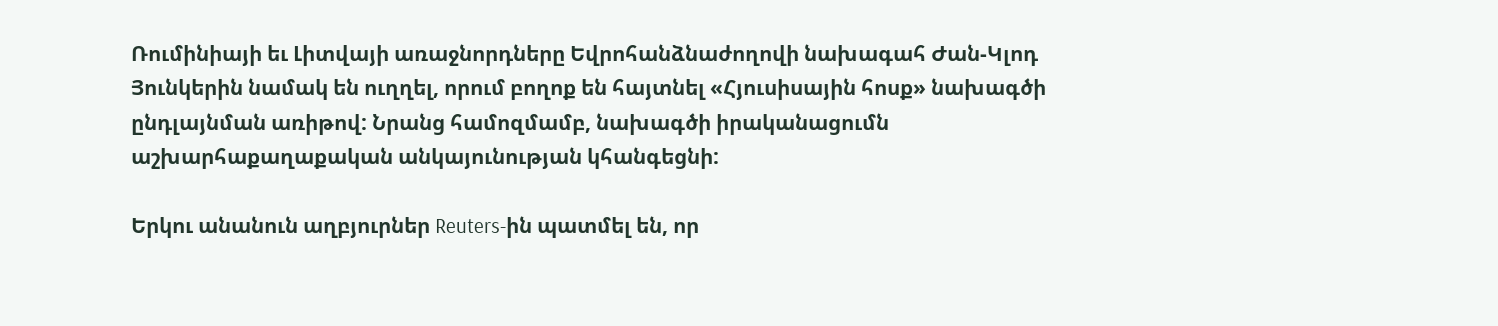Ռումինիայի եւ Լիտվայի առաջնորդները Եվրոհանձնաժողովի նախագահ Ժան-Կլոդ Յունկերին նամակ են ուղղել, որում բողոք են հայտնել «Հյուսիսային հոսք» նախագծի ընդլայնման առիթով: Նրանց համոզմամբ, նախագծի իրականացումն աշխարհաքաղաքական անկայունության կհանգեցնի:

Երկու անանուն աղբյուրներ Reuters-ին պատմել են, որ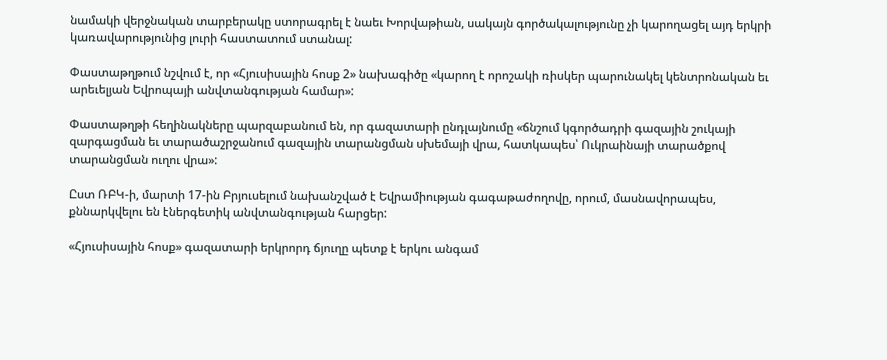նամակի վերջնական տարբերակը ստորագրել է նաեւ Խորվաթիան, սակայն գործակալությունը չի կարողացել այդ երկրի կառավարությունից լուրի հաստատում ստանալ:

Փաստաթղթում նշվում է, որ «Հյուսիսային հոսք 2» նախագիծը «կարող է որոշակի ռիսկեր պարունակել կենտրոնական եւ արեւելյան Եվրոպայի անվտանգության համար»:

Փաստաթղթի հեղինակները պարզաբանում են, որ գազատարի ընդլայնումը «ճնշում կգործադրի գազային շուկայի զարգացման եւ տարածաշրջանում գազային տարանցման սխեմայի վրա, հատկապես՝ Ուկրաինայի տարածքով տարանցման ուղու վրա»:

Ըստ ՌԲԿ-ի, մարտի 17-ին Բրյուսելում նախանշված է Եվրամիության գագաթաժողովը, որում, մասնավորապես, քննարկվելու են էներգետիկ անվտանգության հարցեր:

«Հյուսիսային հոսք» գազատարի երկրորդ ճյուղը պետք է երկու անգամ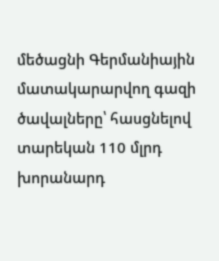մեծացնի Գերմանիային մատակարարվող գազի ծավալները՝ հասցնելով տարեկան 110 մլրդ խորանարդ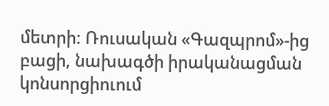մետրի: Ռուսական «Գազպրոմ»-ից բացի, նախագծի իրականացման կոնսորցիուում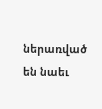ներառված են նաեւ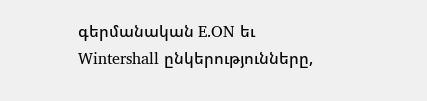գերմանական E.ON եւ Wintershall ընկերությունները,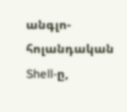անգլո-հոլանդական Shell-ը,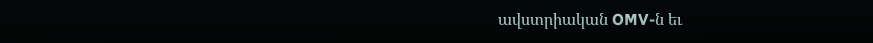ավստրիական OMV-ն եւ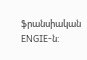ֆրանսիական ENGIE-ն: